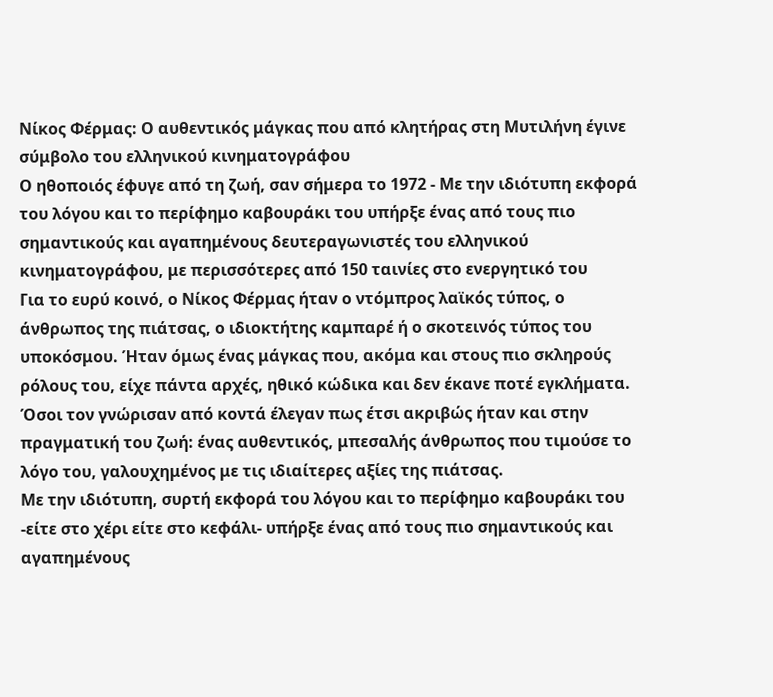Νίκος Φέρμας: Ο αυθεντικός μάγκας που από κλητήρας στη Μυτιλήνη έγινε σύμβολο του ελληνικού κινηματογράφου
Ο ηθοποιός έφυγε από τη ζωή, σαν σήμερα το 1972 - Με την ιδιότυπη εκφορά του λόγου και το περίφημο καβουράκι του υπήρξε ένας από τους πιο σημαντικούς και αγαπημένους δευτεραγωνιστές του ελληνικού κινηματογράφου, με περισσότερες από 150 ταινίες στο ενεργητικό του
Για το ευρύ κοινό, ο Νίκος Φέρμας ήταν ο ντόμπρος λαϊκός τύπος, ο άνθρωπος της πιάτσας, ο ιδιοκτήτης καμπαρέ ή ο σκοτεινός τύπος του υποκόσμου. Ήταν όμως ένας μάγκας που, ακόμα και στους πιο σκληρούς ρόλους του, είχε πάντα αρχές, ηθικό κώδικα και δεν έκανε ποτέ εγκλήματα. Όσοι τον γνώρισαν από κοντά έλεγαν πως έτσι ακριβώς ήταν και στην πραγματική του ζωή: ένας αυθεντικός, μπεσαλής άνθρωπος που τιμούσε το λόγο του, γαλουχημένος με τις ιδιαίτερες αξίες της πιάτσας.
Με την ιδιότυπη, συρτή εκφορά του λόγου και το περίφημο καβουράκι του -είτε στο χέρι είτε στο κεφάλι- υπήρξε ένας από τους πιο σημαντικούς και αγαπημένους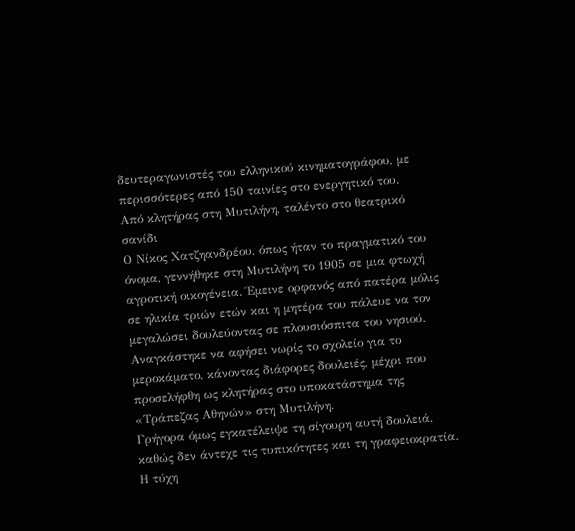δευτεραγωνιστές του ελληνικού κινηματογράφου, με περισσότερες από 150 ταινίες στο ενεργητικό του.
Από κλητήρας στη Μυτιλήνη, ταλέντο στο θεατρικό σανίδι
Ο Νίκος Χατζηανδρέου, όπως ήταν το πραγματικό του όνομα, γεννήθηκε στη Μυτιλήνη το 1905 σε μια φτωχή αγροτική οικογένεια. Έμεινε ορφανός από πατέρα μόλις σε ηλικία τριών ετών και η μητέρα του πάλευε να τον μεγαλώσει δουλεύοντας σε πλουσιόσπιτα του νησιού. Αναγκάστηκε να αφήσει νωρίς το σχολείο για το μεροκάματο, κάνοντας διάφορες δουλειές, μέχρι που προσελήφθη ως κλητήρας στο υποκατάστημα της «Τράπεζας Αθηνών» στη Μυτιλήνη.
Γρήγορα όμως εγκατέλειψε τη σίγουρη αυτή δουλειά, καθώς δεν άντεχε τις τυπικότητες και τη γραφειοκρατία. Η τύχη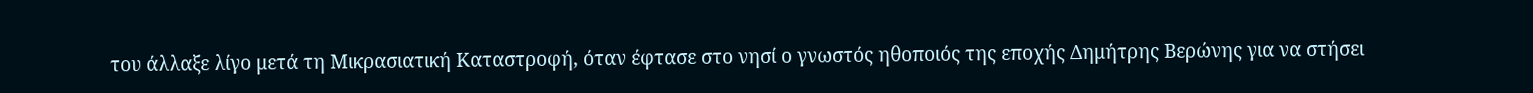του άλλαξε λίγο μετά τη Μικρασιατική Καταστροφή, όταν έφτασε στο νησί ο γνωστός ηθοποιός της εποχής Δημήτρης Βερώνης για να στήσει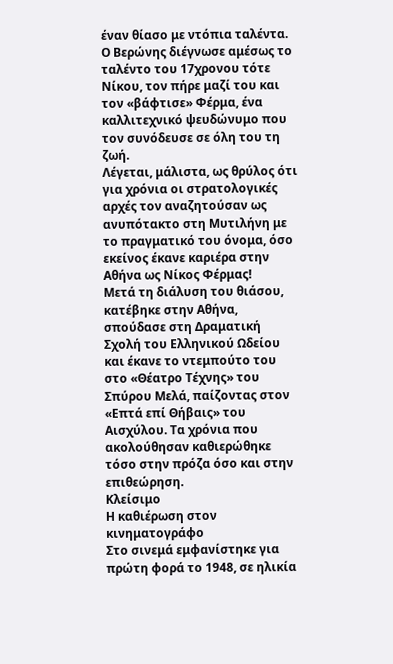έναν θίασο με ντόπια ταλέντα. Ο Βερώνης διέγνωσε αμέσως το ταλέντο του 17χρονου τότε Νίκου, τον πήρε μαζί του και τον «βάφτισε» Φέρμα, ένα καλλιτεχνικό ψευδώνυμο που τον συνόδευσε σε όλη του τη ζωή.
Λέγεται, μάλιστα, ως θρύλος ότι για χρόνια οι στρατολογικές αρχές τον αναζητούσαν ως ανυπότακτο στη Μυτιλήνη με το πραγματικό του όνομα, όσο εκείνος έκανε καριέρα στην Αθήνα ως Νίκος Φέρμας!
Μετά τη διάλυση του θιάσου, κατέβηκε στην Αθήνα, σπούδασε στη Δραματική Σχολή του Ελληνικού Ωδείου και έκανε το ντεμπούτο του στο «Θέατρο Τέχνης» του Σπύρου Μελά, παίζοντας στον «Επτά επί Θήβαις» του Αισχύλου. Τα χρόνια που ακολούθησαν καθιερώθηκε τόσο στην πρόζα όσο και στην επιθεώρηση.
Κλείσιμο
Η καθιέρωση στον κινηματογράφο
Στο σινεμά εμφανίστηκε για πρώτη φορά το 1948, σε ηλικία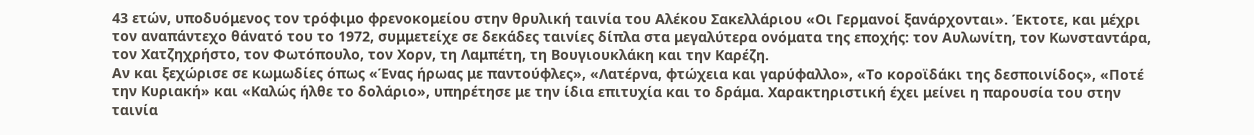43 ετών, υποδυόμενος τον τρόφιμο φρενοκομείου στην θρυλική ταινία του Αλέκου Σακελλάριου «Οι Γερμανοί ξανάρχονται». Έκτοτε, και μέχρι τον αναπάντεχο θάνατό του το 1972, συμμετείχε σε δεκάδες ταινίες δίπλα στα μεγαλύτερα ονόματα της εποχής: τον Αυλωνίτη, τον Κωνσταντάρα, τον Χατζηχρήστο, τον Φωτόπουλο, τον Χορν, τη Λαμπέτη, τη Βουγιουκλάκη και την Καρέζη.
Αν και ξεχώρισε σε κωμωδίες όπως «Ένας ήρωας με παντούφλες», «Λατέρνα, φτώχεια και γαρύφαλλο», «Το κοροϊδάκι της δεσποινίδος», «Ποτέ την Κυριακή» και «Καλώς ήλθε το δολάριο», υπηρέτησε με την ίδια επιτυχία και το δράμα. Χαρακτηριστική έχει μείνει η παρουσία του στην ταινία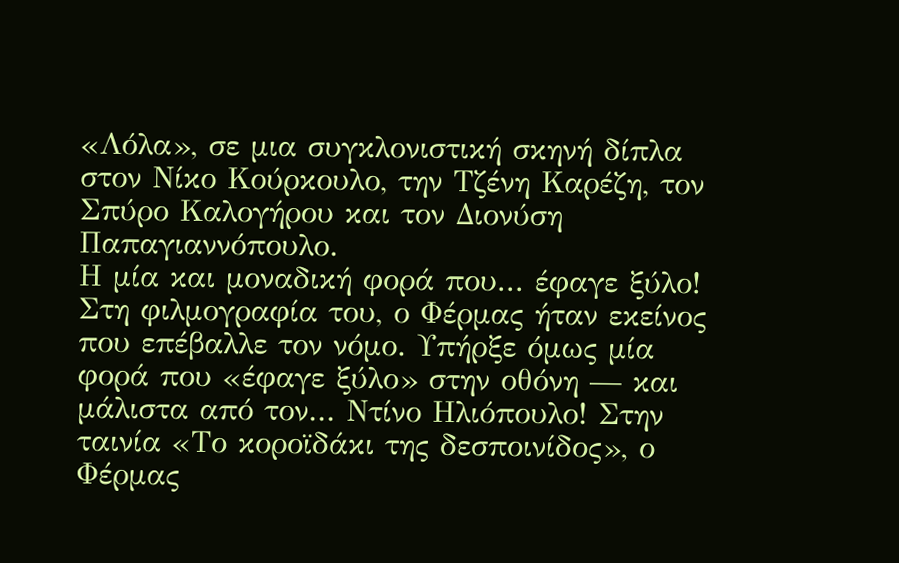«Λόλα», σε μια συγκλονιστική σκηνή δίπλα στον Νίκο Κούρκουλο, την Τζένη Καρέζη, τον Σπύρο Καλογήρου και τον Διονύση Παπαγιαννόπουλο.
Η μία και μοναδική φορά που... έφαγε ξύλο!
Στη φιλμογραφία του, ο Φέρμας ήταν εκείνος που επέβαλλε τον νόμο. Υπήρξε όμως μία φορά που «έφαγε ξύλο» στην οθόνη — και μάλιστα από τον... Ντίνο Ηλιόπουλο! Στην ταινία «Το κοροϊδάκι της δεσποινίδος», ο Φέρμας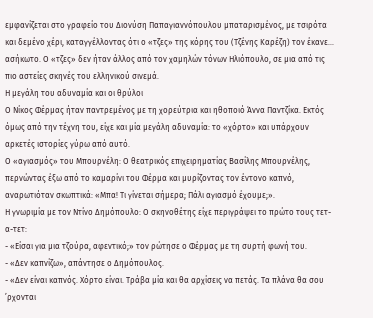εμφανίζεται στο γραφείο του Διονύση Παπαγιαννόπουλου μπαταρισμένος, με τσιρότα και δεμένο χέρι, καταγγέλλοντας ότι ο «τζες» της κόρης του (Τζένης Καρέζη) τον έκανε... ασήκωτο. Ο «τζες» δεν ήταν άλλος από τον χαμηλών τόνων Ηλιόπουλο, σε μια από τις πιο αστείες σκηνές του ελληνικού σινεμά.
Η μεγάλη του αδυναμία και οι θρύλοι
Ο Νίκος Φέρμας ήταν παντρεμένος με τη χορεύτρια και ηθοποιό Άννα Παντζίκα. Εκτός όμως από την τέχνη του, είχε και μία μεγάλη αδυναμία: το «χόρτο» και υπάρχουν αρκετές ιστορίες γύρω από αυτό.
Ο «αγιασμός» του Μπουρνέλη: Ο θεατρικός επιχειρηματίας Βασίλης Μπουρνέλης, περνώντας έξω από το καμαρίνι του Φέρμα και μυρίζοντας τον έντονο καπνό, αναρωτιόταν σκωπτικά: «Μπα! Τι γίνεται σήμερα; Πάλι αγιασμό έχουμε;».
Η γνωριμία με τον Ντίνο Δημόπουλο: Ο σκηνοθέτης είχε περιγράψει το πρώτο τους τετ-α-τετ:
- «Είσαι για μια τζούρα, αφεντικό;» τον ρώτησε ο Φέρμας με τη συρτή φωνή του.
- «Δεν καπνίζω», απάντησε ο Δημόπουλος.
- «Δεν είναι καπνός. Χόρτο είναι. Τράβα μία και θα αρχίσεις να πετάς. Τα πλάνα θα σου ’ρχονται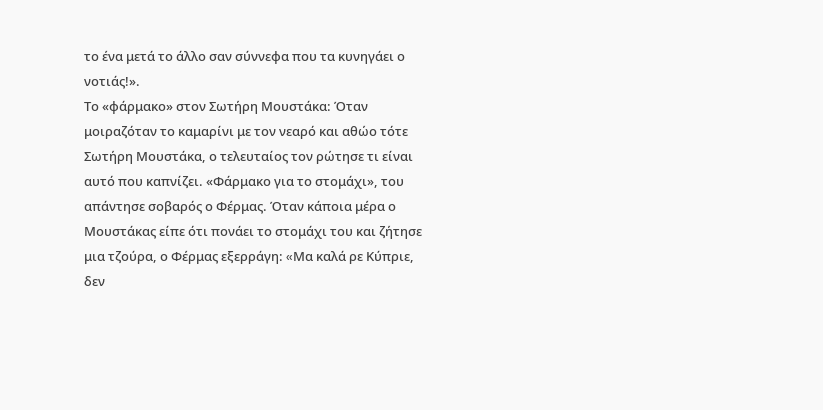το ένα μετά το άλλο σαν σύννεφα που τα κυνηγάει ο νοτιάς!».
Το «φάρμακο» στον Σωτήρη Μουστάκα: Όταν μοιραζόταν το καμαρίνι με τον νεαρό και αθώο τότε Σωτήρη Μουστάκα, ο τελευταίος τον ρώτησε τι είναι αυτό που καπνίζει. «Φάρμακο για το στομάχι», του απάντησε σοβαρός ο Φέρμας. Όταν κάποια μέρα ο Μουστάκας είπε ότι πονάει το στομάχι του και ζήτησε μια τζούρα, ο Φέρμας εξερράγη: «Mα καλά ρε Κύπριε, δεν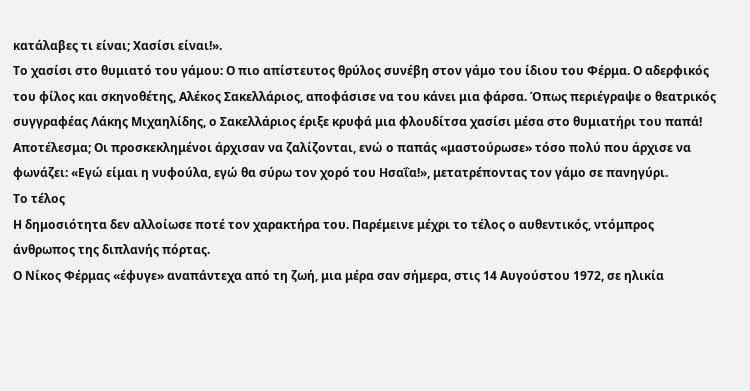κατάλαβες τι είναι; Χασίσι είναι!».
Το χασίσι στο θυμιατό του γάμου: Ο πιο απίστευτος θρύλος συνέβη στον γάμο του ίδιου του Φέρμα. Ο αδερφικός του φίλος και σκηνοθέτης, Αλέκος Σακελλάριος, αποφάσισε να του κάνει μια φάρσα. Όπως περιέγραψε ο θεατρικός συγγραφέας Λάκης Μιχαηλίδης, ο Σακελλάριος έριξε κρυφά μια φλουδίτσα χασίσι μέσα στο θυμιατήρι του παπά! Αποτέλεσμα; Οι προσκεκλημένοι άρχισαν να ζαλίζονται, ενώ ο παπάς «μαστούρωσε» τόσο πολύ που άρχισε να φωνάζει: «Εγώ είμαι η νυφούλα, εγώ θα σύρω τον χορό του Ησαΐα!», μετατρέποντας τον γάμο σε πανηγύρι.
Το τέλος
Η δημοσιότητα δεν αλλοίωσε ποτέ τον χαρακτήρα του. Παρέμεινε μέχρι το τέλος ο αυθεντικός, ντόμπρος άνθρωπος της διπλανής πόρτας.
Ο Νίκος Φέρμας «έφυγε» αναπάντεχα από τη ζωή, μια μέρα σαν σήμερα, στις 14 Αυγούστου 1972, σε ηλικία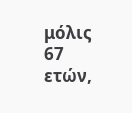μόλις 67 ετών,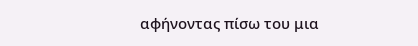αφήνοντας πίσω του μια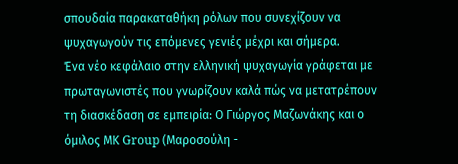σπουδαία παρακαταθήκη ρόλων που συνεχίζουν να ψυχαγωγούν τις επόμενες γενιές μέχρι και σήμερα.
Ένα νέο κεφάλαιο στην ελληνική ψυχαγωγία γράφεται με πρωταγωνιστές που γνωρίζουν καλά πώς να μετατρέπουν τη διασκέδαση σε εμπειρία: Ο Γιώργος Μαζωνάκης και ο όμιλος ΜΚ Group (Μαροσούλη -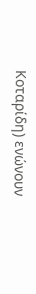Κοταρίδη) ενώνουν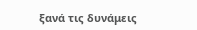ξανά τις δυνάμεις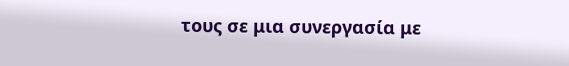τους σε μια συνεργασία με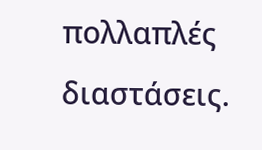πολλαπλές διαστάσεις.